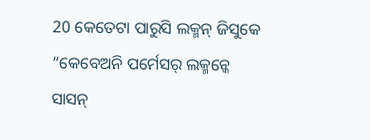20 କେତେଟା ପାରୁସି ଲକ୍ମନ୍ ଜିସୁକେ “କେବେଅନି ପର୍ମେସର୍ ଲକ୍ମନ୍କେ ସାସନ୍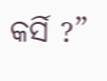କର୍ସି ?”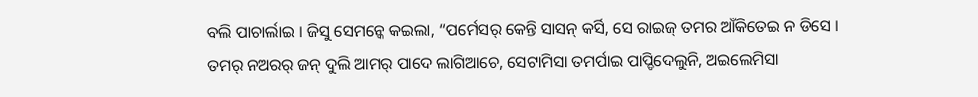ବଲି ପାଚାର୍ଲାଇ । ଜିସୁ ସେମନ୍କେ କଇଲା, “ପର୍ମେସର୍ କେନ୍ତି ସାସନ୍ କର୍ସି, ସେ ରାଇଜ୍ ତମର ଆଁକିତେଇ ନ ଡିସେ ।
ତମର୍ ନଅରର୍ ଜନ୍ ଦୁଲି ଆମର୍ ପାଦେ ଲାଗିଆଚେ, ସେଟାମିସା ତମର୍ପାଇ ପାପ୍ଡିଦେଲୁନି, ଅଇଲେମିସା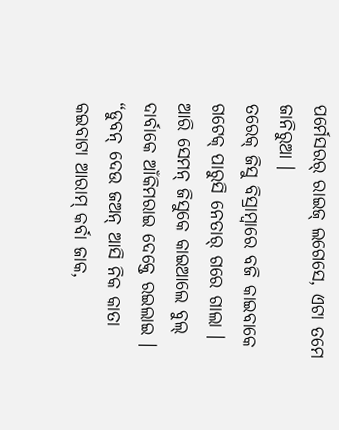ପର୍ମେସରର୍ ରାଇଜ୍ ଲଗେସେ, ଏଟା ତମେ ଜାନିରୁଆ ।
ତରେକ୍ ଜିସୁ ବିସ୍ରାମ୍ବାରେ ବଜି କାଇବାକେ ଗଟେକ୍ ପାରୁସି ନେତାର୍ ଗରେ ଗାଲା । ଆରି ସେମନ୍ ଜିସୁକେ କାଇଆଲେ ବୁଲ୍ ଦାର୍ବାକେ ଆଁକିମରାଇ ଦେକ୍ତେ ରଇଲାଇ ।
“ଡୁବନ୍ ଦେଉ ଜଅନ୍ ଆସି ନିକ କାତା କଇବାଟା ଆରାମ୍ କର୍ବା ଜାକ,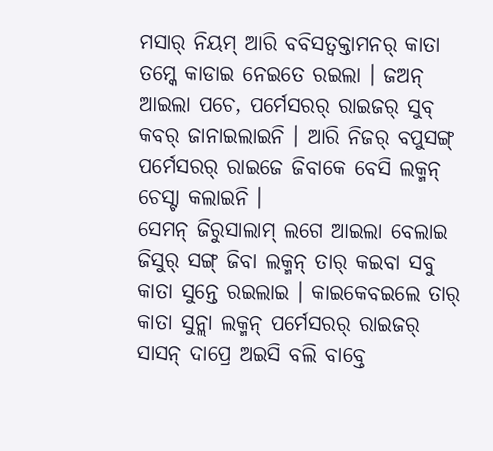ମସାର୍ ନିୟମ୍ ଆରି ବବିସତ୍ବକ୍ତାମନର୍ କାତା ତମ୍କେ କାଡାଇ ନେଇତେ ରଇଲା । ଜଅନ୍ ଆଇଲା ପଚେ, ପର୍ମେସରର୍ ରାଇଜର୍ ସୁବ୍ କବର୍ ଜାନାଇଲାଇନି । ଆରି ନିଜର୍ ବପୁସଙ୍ଗ୍ ପର୍ମେସରର୍ ରାଇଜେ ଜିବାକେ ବେସି ଲକ୍ମନ୍ ଚେସ୍ଟା କଲାଇନି ।
ସେମନ୍ ଜିରୁସାଲାମ୍ ଲଗେ ଆଇଲା ବେଲାଇ ଜିସୁର୍ ସଙ୍ଗ୍ ଜିବା ଲକ୍ମନ୍ ତାର୍ କଇବା ସବୁ କାତା ସୁନ୍ତେ ରଇଲାଇ । କାଇକେବଇଲେ ତାର୍ କାତା ସୁନ୍ଲା ଲକ୍ମନ୍ ପର୍ମେସରର୍ ରାଇଜର୍ ସାସନ୍ ଦାପ୍ରେ ଅଇସି ବଲି ବାବ୍ତେ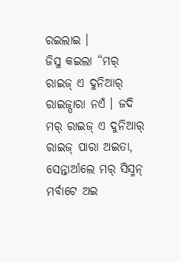ରଇଲାଇ ।
ଜିସୁ କଇଲା “ମର୍ ରାଇଜ୍ ଏ ଦୁନିଆର୍ ରାଇଜ୍ପାରା ନଏଁ । ଜଦି ମର୍ ରାଇଜ୍ ଏ ଦୁନିଆର୍ ରାଇଜ୍ ପାରା ଅଇତା, ସେନ୍ତାର୍ଆଲେ ମର୍ ସିସ୍ମନ୍ ମର୍ବାଟେ ଅଇ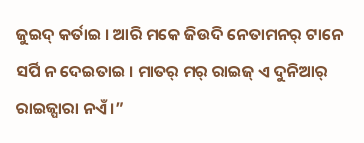ଜୁଇଦ୍ କର୍ତାଇ । ଆରି ମକେ ଜିଉଦି ନେତାମନର୍ ଟାନେ ସର୍ପି ନ ଦେଇତାଇ । ମାତର୍ ମର୍ ରାଇଜ୍ ଏ ଦୁନିଆର୍ ରାଇଜ୍ପାରା ନଏଁ ।”